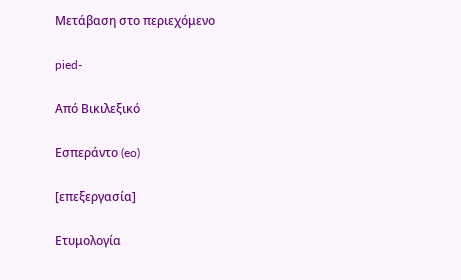Μετάβαση στο περιεχόμενο

pied-

Από Βικιλεξικό

Εσπεράντο (eo)

[επεξεργασία]

Ετυμολογία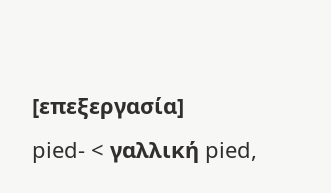[επεξεργασία]
pied- < γαλλική pied,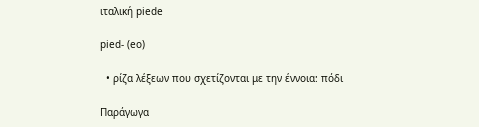ιταλική piede

pied- (eo)

  • ρίζα λέξεων που σχετίζονται με την έννοια: πόδι

Παράγωγα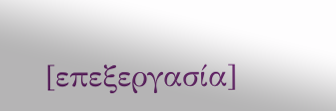[επεξεργασία]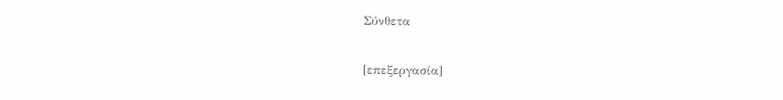Σύνθετα

[επεξεργασία]